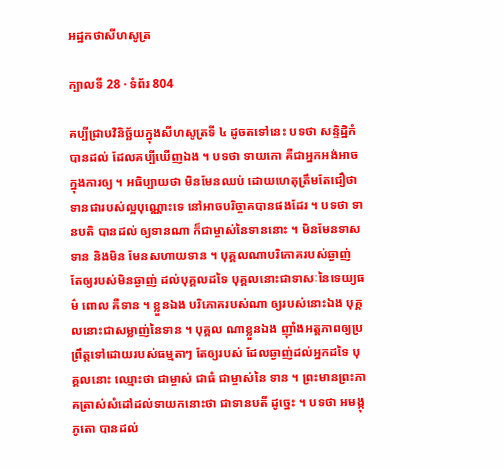អដ្ឋកថាសីហសូត្រ

ក្បាលទី 28 · ទំព័រ 804

គប្បីជ្រាបវិនិច្ឆ័យក្នុងសីហសូត្រទី ៤ ដូចតទៅនេះ បទថា សន្ទិដ្ឋិកំ បានដល់ ដែលគប្បីឃើញឯង ។ បទថា ទាយកោ គឺជាអ្នកអង់អាច ក្នុងការឲ្យ ។ អធិប្បាយថា មិនមែនឈប់ ដោយហេតុត្រឹមតែជឿថា ទានជារបស់ល្អបុណ្ណោះទេ នៅអាចបរិច្ចាគបានផងដែរ ។ បទថា ទានបតិ បានដល់ ឲ្យទានណា ក៏ជាម្ចាស់នៃទាននោះ ។ មិនមែនទាសទាន និងមិន មែនសហាយទាន ។ បុគ្គលណាបរិភោគរបស់ឆ្ងាញ់ តែឲ្យរបស់មិនឆ្ងាញ់ ដល់បុគ្គលដទៃ បុគ្គលនោះជាទាសៈនៃទេយ្យធម៌ ពោល គឺទាន ។ ខ្លួនឯង បរិភោគរបស់ណា ឲ្យរបស់នោះឯង បុគ្គលនោះជាសម្លាញ់នៃទាន ។ បុគ្គល ណាខ្លួនឯង ញ៉ាំងអត្តភាពឲ្យប្រព្រឹត្តទៅដោយរបស់ធម្មតាៗ តែឲ្យរបស់ ដែលឆ្ងាញ់ដល់អ្នកដទៃ បុគ្គលនោះ ឈ្មោះថា ជាម្ចាស់ ជាធំ ជាម្ចាស់នៃ ទាន ។ ព្រះមានព្រះភាគត្រាស់សំដៅដល់ទាយកនោះថា ជាទានបតី ដូច្នេះ ។ បទថា អមង្កុភូតោ បានដល់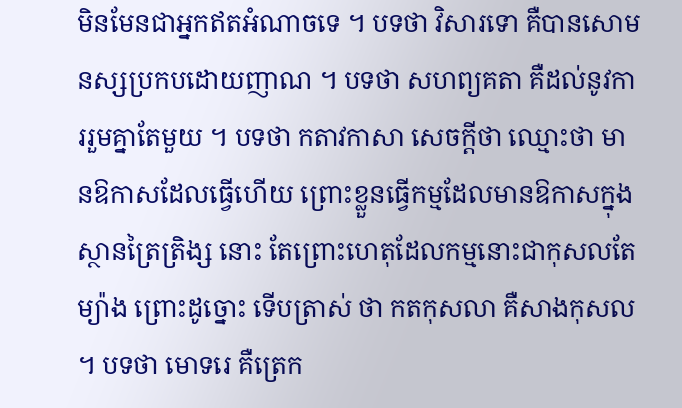មិនមែនជាអ្នកឥតអំណាចទេ ។ បទថា វិសារទោ គឺបានសោមនស្សប្រកបដោយញាណ ។ បទថា សហព្យគតា គឺដល់នូវការរួមគ្នាតែមួយ ។ បទថា កតាវកាសា សេចក្តីថា ឈ្មោះថា មានឱកាសដែលធ្វើហើយ ព្រោះខ្លួនធ្វើកម្មដែលមានឱកាសក្នុងស្ថានត្រៃត្រិង្ស នោះ តែព្រោះហេតុដែលកម្មនោះជាកុសលតែម្យ៉ាង ព្រោះដូច្នោះ ទើបត្រាស់ ថា កតកុសលា គឺសាងកុសល ។ បទថា មោទរេ គឺត្រេក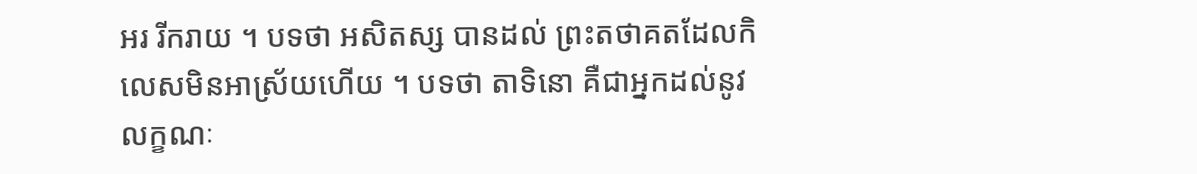អរ រីករាយ ។ បទថា អសិតស្ស បានដល់ ព្រះតថាគតដែលកិលេសមិនអាស្រ័យហើយ ។ បទថា តាទិនោ គឺជាអ្នកដល់នូវលក្ខណៈ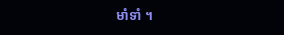មាំទាំ ។